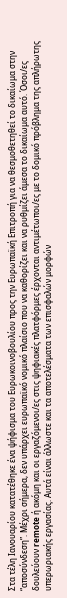Στα τέλη Ιανουαρίου κατατέθηκε ένα ψήφισμα του Ευρωκοινοβουλίου προς την Ευρωπαϊκή Επιτροπή για να θεσμοθετηθεί το δικαίωμα στην “αποσύνδεση”. Μέχρι σήμερα, δεν υπάρχει ευρωπαϊκό νομικό πλαίσιο που να καθορίζει και να ρυθμίζει άμεσα το δικαίωμα αυτό. Όσοι/ες δουλεύουν remote ή ακόμη και οι εργαζόμενοι/ες στις ψηφιακές πλατφόρμες έρχονται αντιμέτωποι/ες με το δομικό πρόβλημα της απλήρωτης υπερωριακής εργασίας. Αυτά είναι άλλωστε και τα αποτελέσματα των επισφαλών μορφών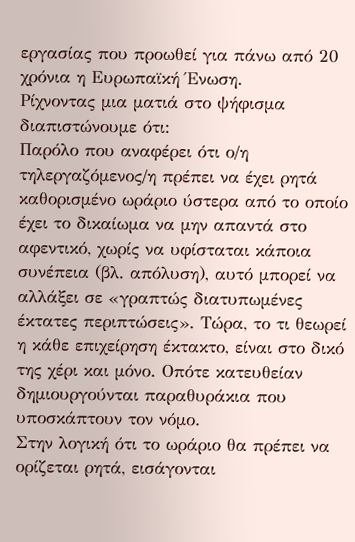εργασίας που προωθεί για πάνω από 20 χρόνια η Ευρωπαϊκή Ένωση.
Ρίχνοντας μια ματιά στο ψήφισμα διαπιστώνουμε ότι:
Παρόλο που αναφέρει ότι ο/η τηλεργαζόμενος/η πρέπει να έχει ρητά καθορισμένο ωράριο ύστερα από το οποίο έχει το δικαίωμα να μην απαντά στο αφεντικό, χωρίς να υφίσταται κάποια συνέπεια (βλ. απόλυση), αυτό μπορεί να αλλάξει σε «γραπτώς διατυπωμένες έκτατες περιπτώσεις». Τώρα, το τι θεωρεί η κάθε επιχείρηση έκτακτο, είναι στο δικό της χέρι και μόνο. Οπότε κατευθείαν δημιουργούνται παραθυράκια που υποσκάπτουν τον νόμο.
Στην λογική ότι το ωράριο θα πρέπει να ορίζεται ρητά, εισάγονται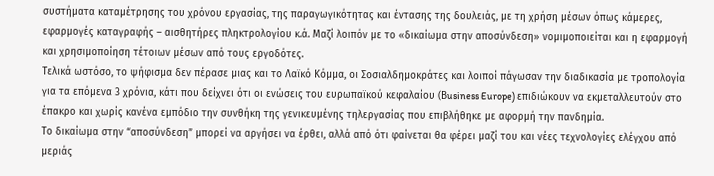συστήματα καταμέτρησης του χρόνου εργασίας, της παραγωγικότητας και έντασης της δουλειάς, με τη χρήση μέσων όπως κάμερες, εφαρμογές καταγραφής – αισθητήρες πληκτρολογίου κ.ά. Μαζί λοιπόν με το «δικαίωμα στην αποσύνδεση» νομιμοποιείται και η εφαρμογή και χρησιμοποίηση τέτοιων μέσων από τους εργοδότες.
Τελικά ωστόσο, το ψήφισμα δεν πέρασε μιας και το Λαϊκό Κόμμα, οι Σοσιαλδημοκράτες και λοιποί πάγωσαν την διαδικασία με τροπολογία για τα επόμενα 3 χρόνια, κάτι που δείχνει ότι οι ενώσεις του ευρωπαϊκού κεφαλαίου (Βusiness Europe) επιδιώκουν να εκμεταλλευτούν στο έπακρο και χωρίς κανένα εμπόδιο την συνθήκη της γενικευμένης τηλεργασίας που επιβλήθηκε με αφορμή την πανδημία.
Το δικαίωμα στην “αποσύνδεση” μπορεί να αργήσει να έρθει, αλλά από ότι φαίνεται θα φέρει μαζί του και νέες τεχνολογίες ελέγχου από μεριάς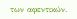των αφεντικών.